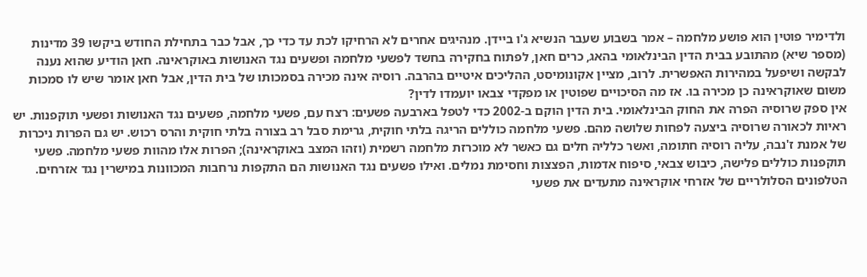ולדימיר פוטין הוא פושע מלחמה – אמר בשבוע שעבר הנשיא ג'ו ביידן. מנהיגים אחרים לא הרחיקו לכת עד כדי כך, אבל כבר בתחילת החודש ביקשו 39 מדינות (מספר שיא) מהתובע בבית הדין הבינלאומי בהאג, כרים חאן, לפתוח בחקירה בחשד לפשעי מלחמה ופשעים נגד האנושות באוקראינה. חאן הודיע שהוא נענה לבקשה ושיפעל במהירות האפשרית. לרוב, מציין אקונומיסט, ההליכים איטיים בהרבה. רוסיה אינה מכירה בסמכותו של בית הדין, אבל חאן אומר שיש לו סמכות משום שאוקראינה כן מכירה בו. אז מה הסיכויים שפוטין או מפקדי צבאו יועמדו לדין?
אין ספק שרוסיה הפרה את החוק הבינלאומי. בית הדין הוקם ב-2002 כדי לטפל בארבעה פשעים: רצח עם, פשעי מלחמה, פשעים נגד האנושות ופשעי תוקפנות. יש ראיות לכאורה שרוסיה ביצעה לפחות שלושה מהם. פשעי מלחמה כוללים הריגה בלתי חוקית, גרימת סבל רב בצורה בלתי חוקית והרס רכוש. יש גם הפרות ניכרות של אמנת ז'נבה, עליה רוסיה חתומה, ואשר כלליה חלים גם כאשר לא מוכרזת מלחמה רשמית (וזהו המצב באוקראינה); הפרות אלו מהוות פשעי מלחמה. פשעי תוקפנות כוללים פלישה, כיבוש צבאי, סיפוח אדמות, הפצצות וחסימת נמלים. ואילו פשעים נגד האנושות הם התקפות נרחבות המכוונות במישרין נגד אזרחים.
הטלפונים הסלולריים של אזרחי אוקראינה מתעדים את פשעי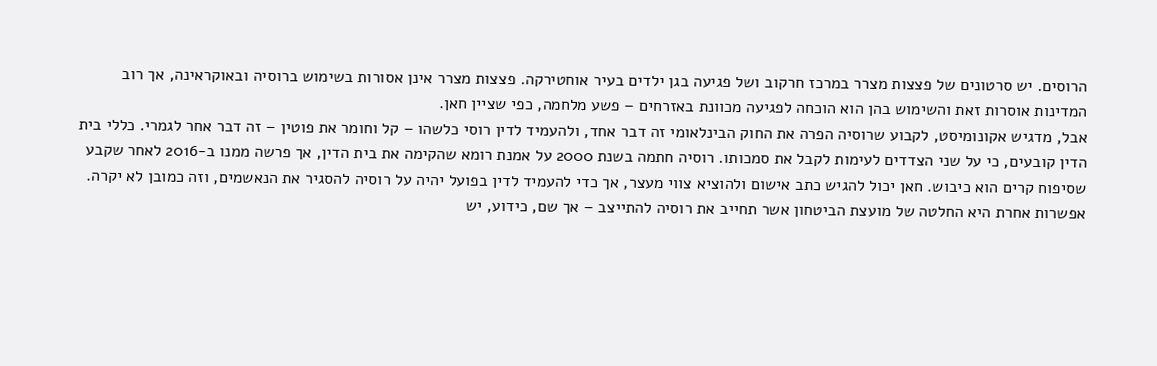הרוסים. יש סרטונים של פצצות מצרר במרכז חרקוב ושל פגיעה בגן ילדים בעיר אוחטירקה. פצצות מצרר אינן אסורות בשימוש ברוסיה ובאוקראינה, אך רוב המדינות אוסרות זאת והשימוש בהן הוא הוכחה לפגיעה מכוונת באזרחים – פשע מלחמה, כפי שציין חאן.
אבל, מדגיש אקונומיסט, לקבוע שרוסיה הפרה את החוק הבינלאומי זה דבר אחד, ולהעמיד לדין רוסי כלשהו – קל וחומר את פוטין – זה דבר אחר לגמרי. כללי בית הדין קובעים, כי על שני הצדדים לעימות לקבל את סמכותו. רוסיה חתמה בשנת 2000 על אמנת רומא שהקימה את בית הדין, אך פרשה ממנו ב-2016 לאחר שקבע שסיפוח קרים הוא כיבוש. חאן יכול להגיש כתב אישום ולהוציא צווי מעצר, אך כדי להעמיד לדין בפועל יהיה על רוסיה להסגיר את הנאשמים, וזה כמובן לא יקרה. אפשרות אחרת היא החלטה של מועצת הביטחון אשר תחייב את רוסיה להתייצב – אך שם, כידוע, יש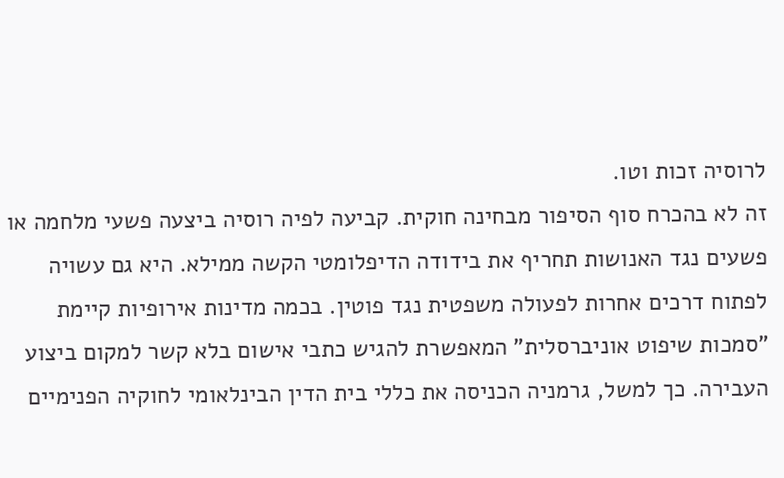לרוסיה זכות וטו.
זה לא בהכרח סוף הסיפור מבחינה חוקית. קביעה לפיה רוסיה ביצעה פשעי מלחמה או פשעים נגד האנושות תחריף את בידודה הדיפלומטי הקשה ממילא. היא גם עשויה לפתוח דרכים אחרות לפעולה משפטית נגד פוטין. בכמה מדינות אירופיות קיימת "סמכות שיפוט אוניברסלית" המאפשרת להגיש כתבי אישום בלא קשר למקום ביצוע העבירה. כך למשל, גרמניה הכניסה את כללי בית הדין הבינלאומי לחוקיה הפנימיים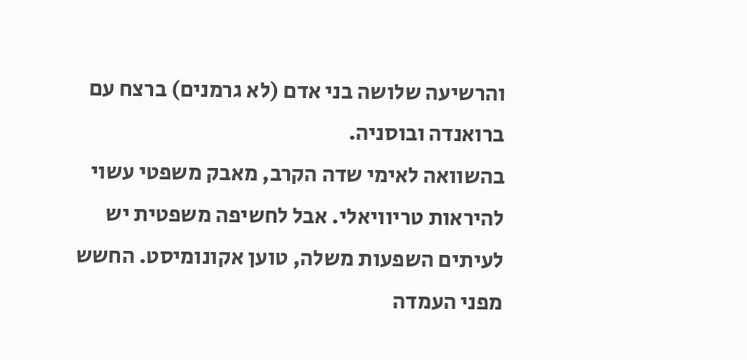והרשיעה שלושה בני אדם (לא גרמנים) ברצח עם ברואנדה ובוסניה.
בהשוואה לאימי שדה הקרב, מאבק משפטי עשוי להיראות טריוויאלי. אבל לחשיפה משפטית יש לעיתים השפעות משלה, טוען אקונומיסט. החשש מפני העמדה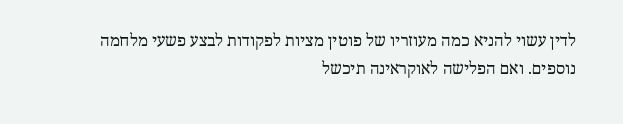לדין עשוי להניא כמה מעוזריו של פוטין מציות לפקודות לבצע פשעי מלחמה נוספים. ואם הפלישה לאוקראינה תיכשל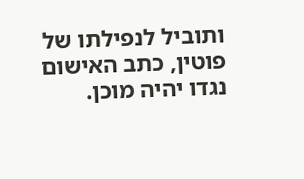ותוביל לנפילתו של פוטין, כתב האישום נגדו יהיה מוכן.